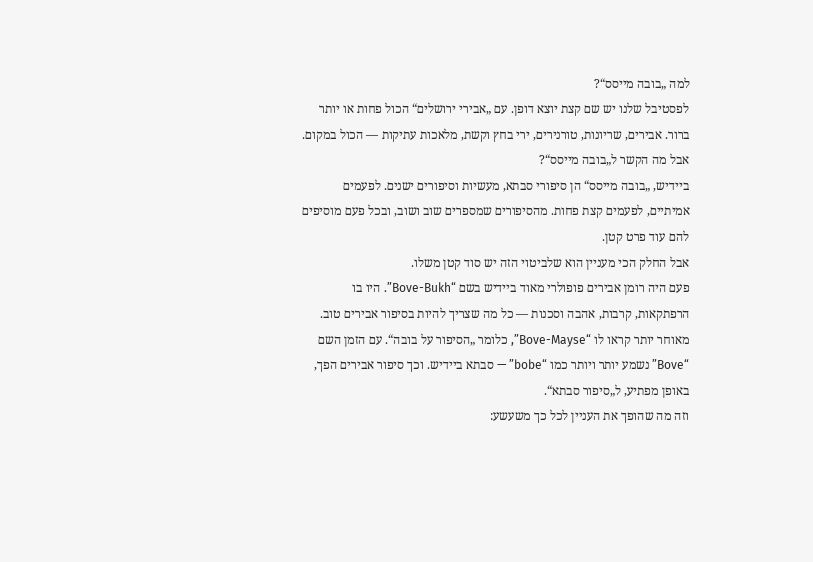למה „בובה מייסס“?
לפסטיבל שלנו יש שם קצת יוצא דופן. עם „אבירי ירושלים“ הכול פחות או יותר ברור. אבירים, שריונות, טורנירים, ירי בחץ וקשת, מלאכות עתיקות — הכול במקום.
אבל מה הקשר ל„בובה מייסס“?
ביידיש, „בובה מייסס“ הן סיפורי סבתא, מעשיות וסיפורים ישנים. לפעמים אמיתיים, לפעמים קצת פחות. מהסיפורים שמספרים שוב ושוב, ובכל פעם מוסיפים להם עוד פרט קטן.
אבל החלק הכי מעניין הוא שלביטוי הזה יש סוד קטן משלו.
פעם היה רומן אבירים פופולרי מאוד ביידיש בשם “Bove-Bukh”. היו בו הרפתקאות, קרבות, אהבה וסכנות — כל מה שצריך להיות בסיפור אבירים טוב. מאוחר יותר קראו לו “Bove-Mayse”, כלומר „הסיפור על בובה“. עם הזמן השם “Bove” נשמע יותר ויותר כמו “bobe” — סבתא ביידיש. וכך סיפור אבירים הפך, באופן מפתיע, ל„סיפור סבתא“.
וזה מה שהופך את העניין לכל כך משעשע: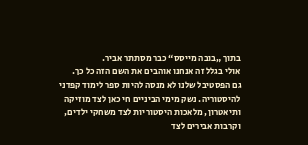בתוך „בובה מייסס“ כבר מסתתר אביר.
אולי בגלל זה אנחנו אוהבים את השם הזה כל כך.
גם הפסטיבל שלנו לא מנסה להיות ספר לימוד קפדני להיסטוריה. נשק מימי הביניים חי כאן לצד מוזיקה ותיאטרון, מלאכות היסטוריות לצד משחקי ילדים, וקרבות אבירים לצד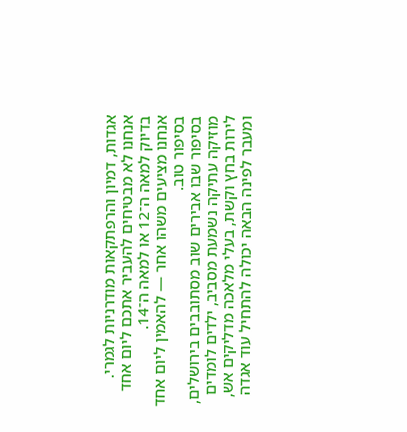אגדות, דמיון והרפתקאות מודרניות לגמרי.
אנחנו לא מבטיחים להעביר אתכם ליום אחד בדיוק למאה ה־12 או למאה ה־14.
אנחנו מציעים משהו אחר — להאמין ליום אחד בסיפור טוב.
בסיפור שבו אבירים שוב מסתובבים בירושלים, מוזיקה עתיקה נשמעת מסביב, ילדים לומדים לירות בחץ וקשת, בעלי מלאכה מדליקים אש, ומעבר לפינה הבאה יכולה להתחיל עוד אגדה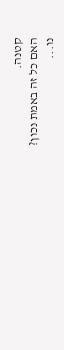קטנה.
האם כל זה באמת נכון?
נו...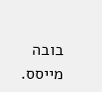בובה מייסס.